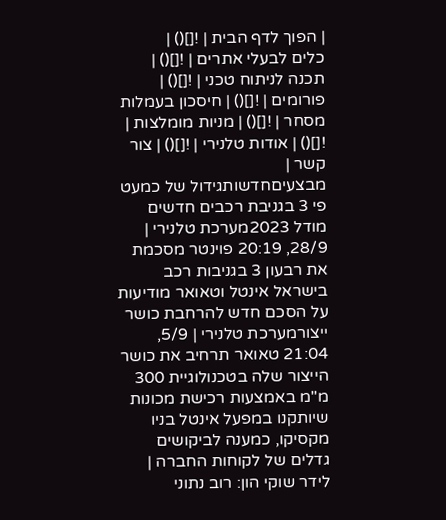| הפוך לדף הבית | ![]() |
כלים לבעלי אתרים | ![]() | תכנה לניתוח טכני | ![]() | פורומים | ![]() | חיסכון בעמלות מסחר | ![]() | מניות מומלצות | ![]() | אודות טלנירי | ![]() | צור קשר |
מבצעיםחדשותגידול של כמעט פי 3 בגניבת רכבים חדשים מודל 2023מערכת טלנירי | 28/9, 20:19 פוינטר מסכמת את רבעון 3 בגניבות רכב בישראל אינטל וטאואר מודיעות על הסכם חדש להרחבת כושר ייצורמערכת טלנירי | 5/9, 21:04 טאואר תרחיב את כושר הייצור שלה בטכנולוגיית 300 מ"מ באמצעות רכישת מכונות שיותקנו במפעל אינטל בניו מקסיקו, כמענה לביקושים גדלים של לקוחות החברה |
לידר שוקי הון: רוב נתוני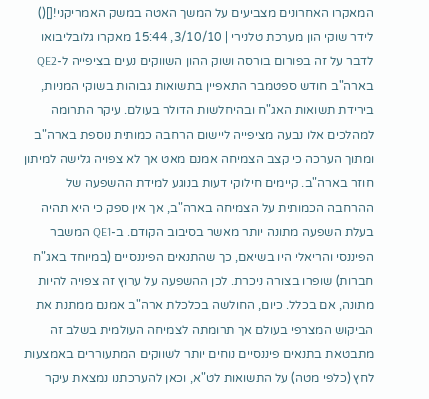המאקרו האחרונים מצביעים על המשך האטה במשק האמריקני![]() לידר שוקי הון מערכת טלנירי | 3/10/10, 15:44 מאקרו גלובליבואו לדבר על זה בפורום בורסה ושוק ההון השווקים נעים בציפייה ל-QE2 בארה"ב חודש ספטמבר התאפיין בתשואות גבוהות בשוקי המניות, בירידת תשואות האג"ח ובהיחלשות הדולר בעולם. עיקר התרומה למהלכים אלו נבעה מציפייה ליישום הרחבה כמותית נוספת בארה"ב ומתוך הערכה כי קצב הצמיחה אמנם מאט אך לא צפויה גלישה למיתון חוזר בארה"ב. קיימים חילוקי דעות בנוגע למידת ההשפעה של ההרחבה הכמותית על הצמיחה בארה"ב, אך אין ספק כי היא תהיה בעלת השפעה מתונה יותר מאשר בסיבוב הקודם. ב-QE1 המשבר הפיננסי והריאלי היו בשיאם, כך שהתנאים הפיננסיים (במיוחד באג"ח חברות) שופרו בצורה ניכרת. לכן ההשפעה על ערוץ זה צפויה להיות מתונה, אם בכלל. כיום, החולשה בכלכלת ארה"ב אמנם ממתנת את הביקוש המצרפי בעולם אך תרומתה לצמיחה העולמית בשלב זה מתבטאת בתנאים פיננסיים נוחים יותר לשווקים המתעוררים באמצעות לחץ (כלפי מטה) על התשואות לט"א, וכאן להערכתנו נמצאת עיקר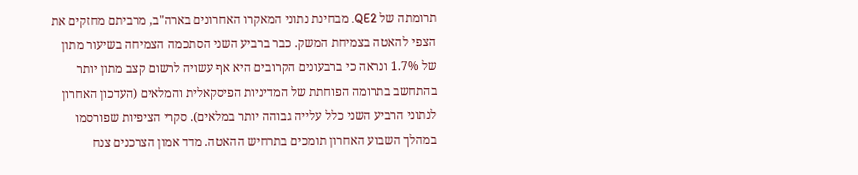תרומתה של QE2. מבחינת נתוני המאקרו האחרונים בארה"ב, מרביתם מחזקים את הצפי להאטה בצמיחת המשק. כבר ברביע השני הסתכמה הצמיחה בשיעור מתון של 1.7% ונראה כי ברבעונים הקרובים היא אף עשויה לרשום קצב מתון יותר בהתחשב בתרומה הפוחתת של המדיניות הפיסקאלית והמלאים (העדכון האחרון לנתוני הרביע השני כלל עלייה גבוהה יותר במלאים). סקרי הציפיות שפורסמו במהלך השבוע האחרון תומכים בתרחיש ההאטה. מדד אמון הצרכנים צנח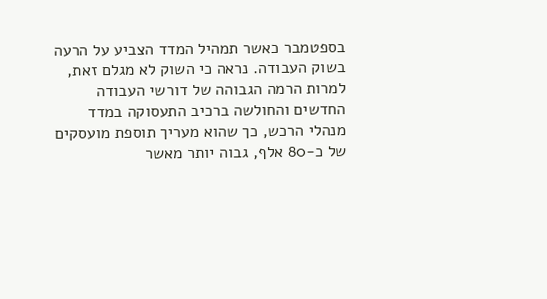בספטמבר כאשר תמהיל המדד הצביע על הרעה בשוק העבודה. נראה כי השוק לא מגלם זאת, למרות הרמה הגבוהה של דורשי העבודה החדשים והחולשה ברכיב התעסוקה במדד מנהלי הרכש, כך שהוא מעריך תוספת מועסקים של כ-80 אלף, גבוה יותר מאשר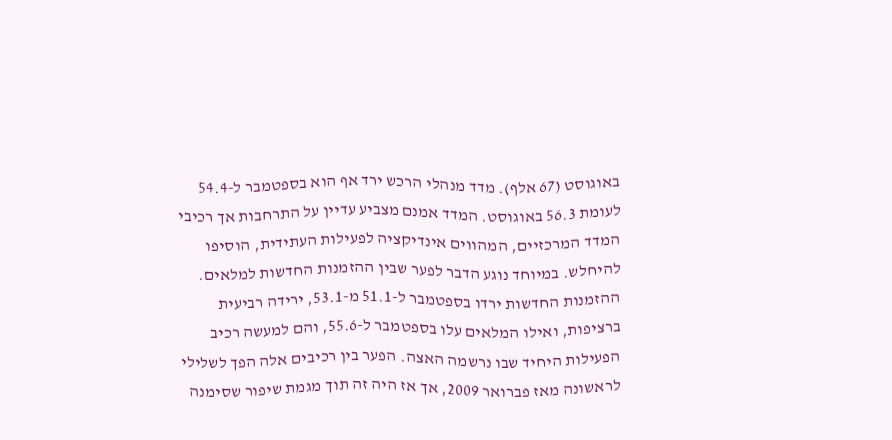באוגוסט (67 אלף). מדד מנהלי הרכש ירד אף הוא בספטמבר ל-54.4 לעומת 56.3 באוגוסט. המדד אמנם מצביע עדיין על התרחבות אך רכיבי המדד המרכזיים, המהווים אינדיקציה לפעילות העתידית, הוסיפו להיחלש. במיוחד נוגע הדבר לפער שבין ההזמנות החדשות למלאים. ההזמנות החדשות ירדו בספטמבר ל-51.1 מ-53.1, ירידה רביעית ברציפות, ואילו המלאים עלו בספטמבר ל-55.6, והם למעשה רכיב הפעילות היחיד שבו נרשמה האצה. הפער בין רכיבים אלה הפך לשלילי לראשונה מאז פברואר 2009, אך אז היה זה תוך מגמת שיפור שסימנה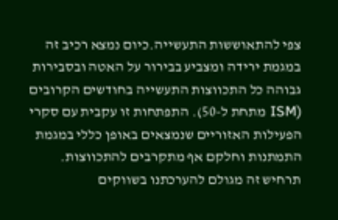צפי להתאוששות התעשייה.כיום נמצא רכיב זה במגמת ירידה ומצביע בבירור על האטה ובסבירות גבוהה כל התכווצות התעשייה בחודשים הקרובים (ISM מתחת ל-50). התפתחות זו עקבית עם סקרי הפעילות האזוריים שנמצאים באופן כללי במגמת התמתנות וחלקם אף מתקרבים להתכווצות. תרחיש זה מגולם להערכתנו בשווקים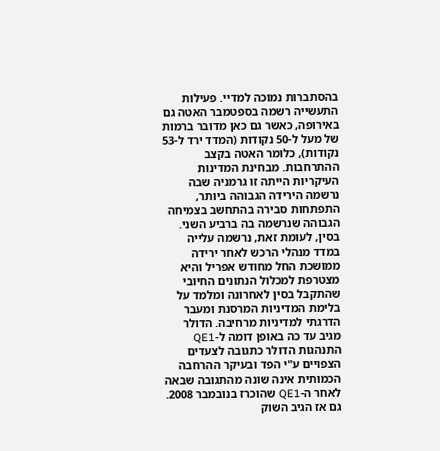בהסתברות נמוכה למדיי. פעילות התעשייה רשמה בספטמבר האטה גם באירופה, כאשר גם כאן מדובר ברמות של מעל ל-50 נקודות (המדד ירד ל-53 נקודות), כלומר האטה בקצב ההתרחבות. מבחינת המדינות העיקריות הייתה זו גרמניה שבה נרשמה הירידה הגבוהה ביותר, התפתחות סבירה בהתחשב בצמיחה הגבוהה שנרשמה בה ברביע השני. בסין, לעומת זאת, נרשמה עלייה במדד מנהלי הרכש לאחר ירידה ממושכת החל מחודש אפריל והיא מצטרפת למכלול הנתונים החיובי שהתקבל בסין לאחרונה ומלמד על בלימת המדיניות המרסנת ומעבר הדרגתי למדיניות מרחיבה. הדולר מגיב עד כה באופן דומה ל-QE1 התנהגות הדולר כתגובה לצעדים הצפויים ע"י הפד ובעיקר ההרחבה הכמותית אינה שונה מהתגובה שבאה לאחר ה-QE1 שהוכרז בנובמבר 2008. גם אז הגיב השוק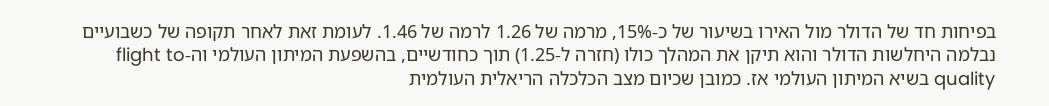בפיחות חד של הדולר מול האירו בשיעור של כ-15%, מרמה של 1.26 לרמה של 1.46. לעומת זאת לאחר תקופה של כשבועיים נבלמה היחלשות הדולר והוא תיקן את המהלך כולו (חזרה ל-1.25) תוך כחודשיים, בהשפעת המיתון העולמי וה-flight to quality בשיא המיתון העולמי אז. כמובן שכיום מצב הכלכלה הריאלית העולמית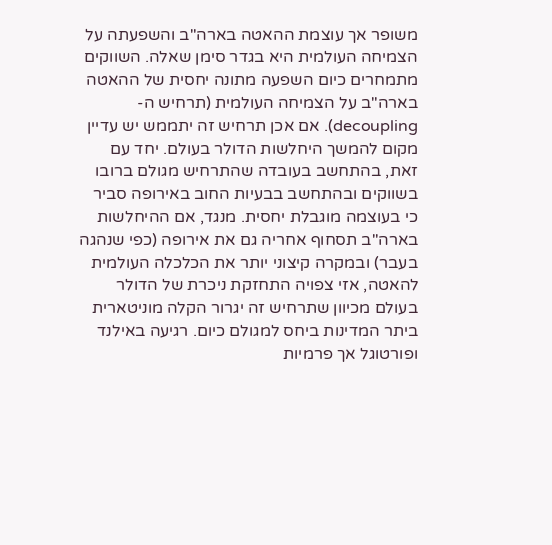משופר אך עוצמת ההאטה בארה"ב והשפעתה על הצמיחה העולמית היא בגדר סימן שאלה. השווקים מתמחרים כיום השפעה מתונה יחסית של ההאטה בארה"ב על הצמיחה העולמית (תרחיש ה-decoupling). אם אכן תרחיש זה יתממש יש עדיין מקום להמשך היחלשות הדולר בעולם. יחד עם זאת, בהתחשב בעובדה שהתרחיש מגולם ברובו בשווקים ובהתחשב בבעיות החוב באירופה סביר כי בעוצמה מוגבלת יחסית. מנגד, אם ההיחלשות בארה"ב תסחוף אחריה גם את אירופה (כפי שנהגה בעבר) ובמקרה קיצוני יותר את הכלכלה העולמית להאטה, אזי צפויה התחזקת ניכרת של הדולר בעולם מכיוון שתרחיש זה יגרור הקלה מוניטארית ביתר המדינות ביחס למגולם כיום. רגיעה באילנד ופורטוגל אך פרמיות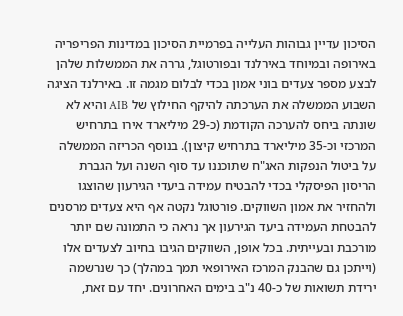הסיכון עדיין גבוהות העלייה בפרמיית הסיכון במדינות הפריפריה באירופה ובמיוחד באירלנד ובפורטוגל, גררה את הממשלות שלהן לבצע מספר צעדים בוני אמון בכדי לבלום מגמה זו. באירלנד הציגה השבוע הממשלה את הערכתה להיקף החילוץ של AIB והיא לא שונתה ביחס להערכה הקודמת (כ-29 מיליארד אירו בתרחיש המרכזי וכ-35 מיליארד בתרחיש קיצון). בנוסף הכריזה הממשלה על ביטול הנפקות האג"ח שתוכננו עד סוף השנה ועל הגברת הריסון הפיסקלי בכדי להבטיח עמידה ביעדי הגירעון שהוצגו ולהחזיר את אמון השווקים. פורטוגל נקטה אף היא צעדים מרסנים להבטחת העמידה ביעד הגירעון אך נראה כי התמונה שם יותר מורכבת ובעייתית. בכל אופן, השווקים הגיבו בחיוב לצעדים אלו (וייתכן גם שהבנק המרכז האירופאי תמך במהלך) כך שנרשמה ירידת תשואות של כ-40 נ"ב בימים האחרונים. יחד עם זאת,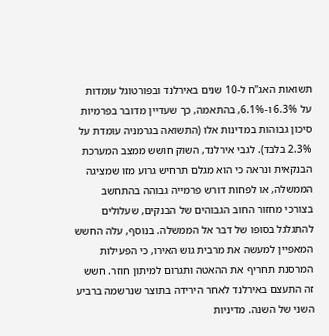תשואות האג"ח ל-10 שנים באירלנד ובפורטוגל עומדות על 6.3% ו-6.1%, בהתאמה, כך שעדיין מדובר בפרמיות סיכון גבוהות במדינות אלו (התשואה בגרמניה עומדת על 2.3% בלבד). לגבי אירלנד, השוק חושש ממצב המערכת הבנקאית ונראה כי הוא מגלם תרחיש גרוע מזו שמציגה הממשלה, או לפחות דורש פרמייה גבוהה בהתחשב בצורכי מחזור החוב הגבוהים של הבנקים, שעלולים להתגלגל בסופו של דבר אל הממשלה. בנוסף, עלה החשש המאפיין למעשה את מרבית גוש האירו, כי הפעילות המרסנת תחריף את ההאטה ותגרום למיתון חוזר. חשש זה התעצם באירלנד לאחר הירידה בתוצר שנרשמה ברביע השני של השנה. מדיניות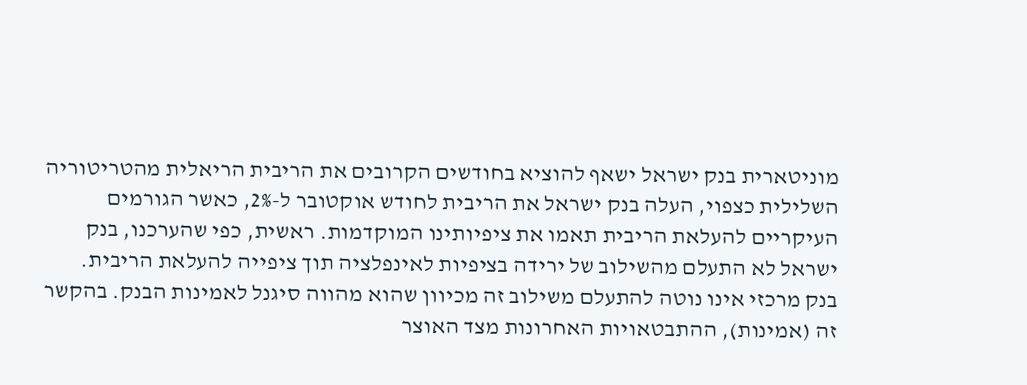מוניטארית בנק ישראל ישאף להוציא בחודשים הקרובים את הריבית הריאלית מהטריטוריה השלילית כצפוי, העלה בנק ישראל את הריבית לחודש אוקטובר ל-2%, כאשר הגורמים העיקריים להעלאת הריבית תאמו את ציפיותינו המוקדמות. ראשית, כפי שהערכנו, בנק ישראל לא התעלם מהשילוב של ירידה בציפיות לאינפלציה תוך ציפייה להעלאת הריבית. בנק מרכזי אינו נוטה להתעלם משילוב זה מכיוון שהוא מהווה סיגנל לאמינות הבנק. בהקשר זה (אמינות), ההתבטאויות האחרונות מצד האוצר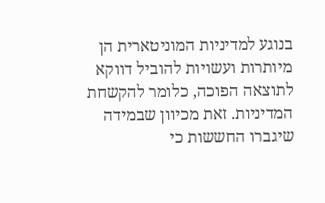בנוגע למדיניות המוניטארית הן מיותרות ועשויות להוביל דווקא לתוצאה הפוכה, כלומר להקשחת המדיניות. זאת מכיוון שבמידה שיגברו החששות כי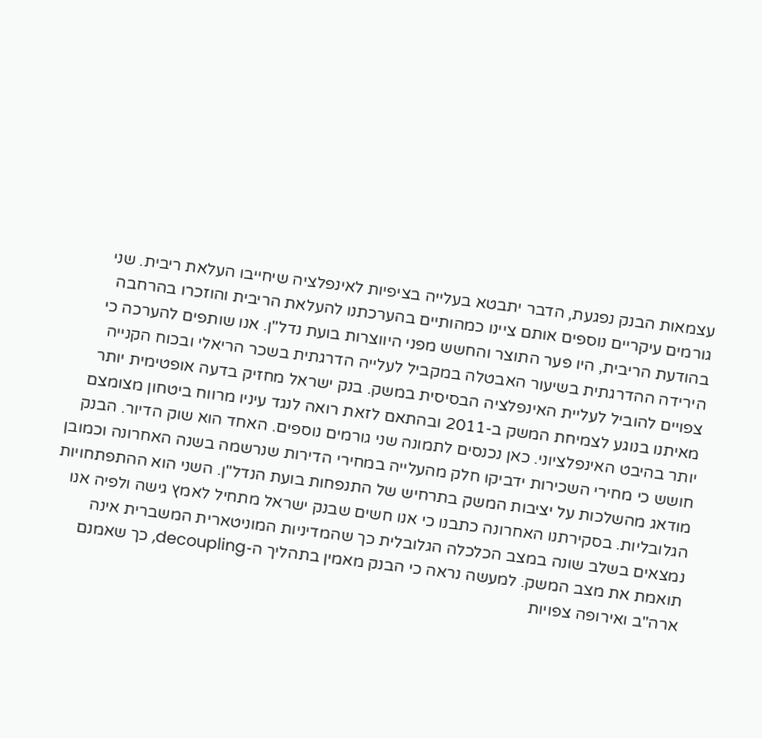עצמאות הבנק נפגעת, הדבר יתבטא בעלייה בציפיות לאינפלציה שיחייבו העלאת ריבית. שני גורמים עיקריים נוספים אותם ציינו כמהותיים בהערכתנו להעלאת הריבית והוזכרו בהרחבה בהודעת הריבית, היו פער התוצר והחשש מפני היווצרות בועת נדל"ן. אנו שותפים להערכה כי הירידה ההדרגתית בשיעור האבטלה במקביל לעלייה הדרגתית בשכר הריאלי ובכוח הקנייה צפויים להוביל לעליית האינפלציה הבסיסית במשק. בנק ישראל מחזיק בדעה אופטימית יותר מאיתנו בנוגע לצמיחת המשק ב-2011 ובהתאם לזאת רואה לנגד עיניו מרווח ביטחון מצומצם יותר בהיבט האינפלציוני. כאן נכנסים לתמונה שני גורמים נוספים. האחד הוא שוק הדיור. הבנק חושש כי מחירי השכירות ידביקו חלק מהעלייה במחירי הדירות שנרשמה בשנה האחרונה וכמובן מודאג מהשלכות על יציבות המשק בתרחיש של התנפחות בועת הנדל"ן. השני הוא ההתפתחויות הגלובליות. בסקירתנו האחרונה כתבנו כי אנו חשים שבנק ישראל מתחיל לאמץ גישה ולפיה אנו נמצאים בשלב שונה במצב הכלכלה הגלובלית כך שהמדיניות המוניטארית המשברית אינה תואמת את מצב המשק. למעשה נראה כי הבנק מאמין בתהליך ה-decoupling, כך שאמנם ארה"ב ואירופה צפויות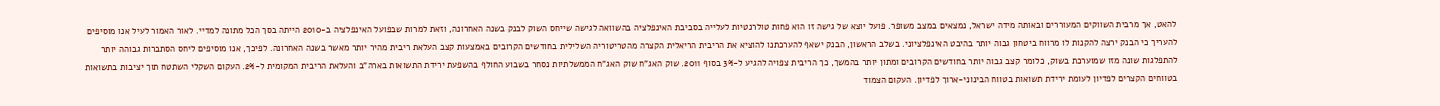להאט, אך מרבית השווקים המעוררים ובאותה מידה ישראל, נמצאים במצב משופר. פועל יוצא של גישה זו הוא פחות טולרנטיות לעלייה בסביבת האינפלציה בהשוואה לגישה שייחס השוק לבנק בשנה האחרונה, וזאת למרות שבפועל האינפלציה ב-2010 הייתה בסך הכל מתונה למדיי. לאור האמור לעיל אנו מוסיפים להעריך כי הבנק ירצה להקנות לו מרווח ביטחון גבוה יותר בהיבט האינפלציוני. בשלב הראשון, הבנק ישאף להערכתנו להוציא את הריבית הריאלית הקצרה מהטריטוריה השלילית בחודשים הקרובים באמצעות קצב העלאת ריבית מהיר יותר מאשר בשנה האחרונה. לפיכך, אנו מוסיפים ליחס הסתברות גבוהה יותר להתפלגות שונה מזו שמוערכת בשוק, כלומר קצב גבוה יותר בחודשים הקרובים ומתון יותר בהמשך, כך הריבית צפויה להגיע ל-3% בסוף 2011. שוק האג"ח שוק האג"ח הממשלתיות נסחר בשבוע החולף בהשפעת ירידת התשואות בארה"ב והעלאת הריבית המקומית ל-2%. העקום השקלי השתטח תוך יציבות בתשואות בטווחים הקצרים לפדיון לעומת ירידת תשואות בטווח הבינוני-ארוך לפדיון. העקום הצמוד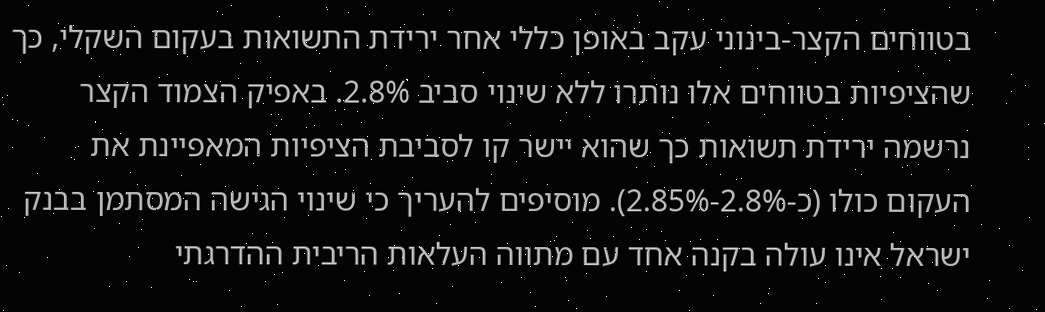בטווחים הקצר-בינוני עקב באופן כללי אחר ירידת התשואות בעקום השקלי, כך שהציפיות בטווחים אלו נותרו ללא שינוי סביב 2.8%. באפיק הצמוד הקצר נרשמה ירידת תשואות כך שהוא יישר קו לסביבת הציפיות המאפיינת את העקום כולו (כ-2.8%-2.85%). מוסיפים להעריך כי שינוי הגישה המסתמן בבנק ישראל אינו עולה בקנה אחד עם מתווה העלאות הריבית ההדרגתי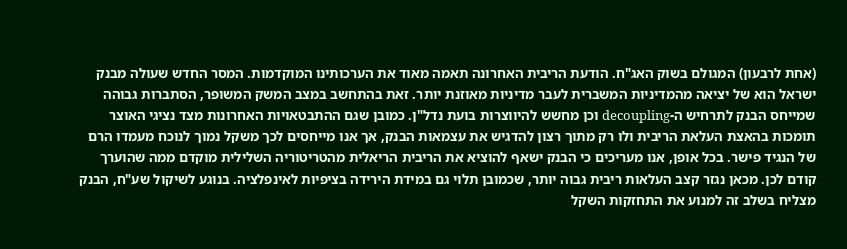(אחת לרבעון) המגולם בשוק האג"ח. הודעת הריבית האחרונה תאמה מאוד את הערכותינו המוקדמות. המסר החדש שעולה מבנק ישראל הוא של יציאה מהמדיניות המשברית לעבר מדיניות מאוזנת יותר. זאת בהתחשב במצב המשק המשופר, הסתברות גבוהה שמייחס הבנק לתרחיש ה-decoupling וכן מחשש להיווצרות בועת נדל"ן. כמובן שגם ההתבטאויות האחרונות מצד נציגי האוצר תומכות בהאצת העלאת הריבית ולו רק מתוך רצון להדגיש את עצמאות הבנק, אך אנו מייחסים לכך משקל נמוך לנוכח מעמדו הרם של הנגיד פישר. בכל אופן, אנו מעריכים כי הבנק ישאף להוציא את הריבית הריאלית מהטריטוריה השלילית מוקדם ממה שהוערך קודם לכן. מכאן נגזר קצב העלאות ריבית גבוה יותר, שכמובן תלוי גם במידת הירידה בציפיות לאינפלציה. בנוגע לשיקול שע"ח, הבנק מצליח בשלב זה למנוע את התחזקות השקל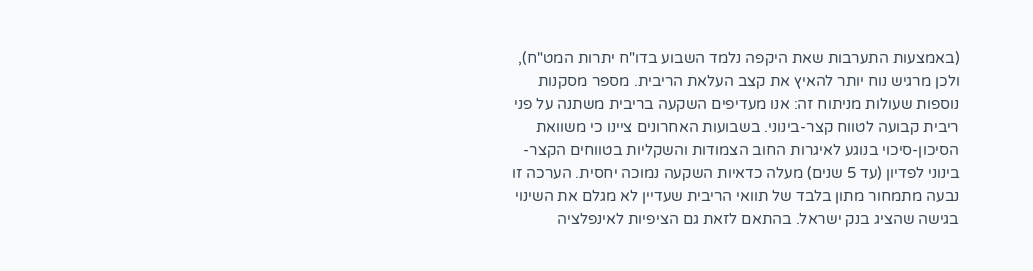(באמצעות התערבות שאת היקפה נלמד השבוע בדו"ח יתרות המט"ח), ולכן מרגיש נוח יותר להאיץ את קצב העלאת הריבית. מספר מסקנות נוספות שעולות מניתוח זה: אנו מעדיפים השקעה בריבית משתנה על פני ריבית קבועה לטווח קצר-בינוני. בשבועות האחרונים ציינו כי משוואת הסיכון-סיכוי בנוגע לאיגרות החוב הצמודות והשקליות בטווחים הקצר-בינוני לפדיון (עד 5 שנים) מעלה כדאיות השקעה נמוכה יחסית. הערכה זו נבעה מתמחור מתון בלבד של תוואי הריבית שעדיין לא מגלם את השינוי בגישה שהציג בנק ישראל. בהתאם לזאת גם הציפיות לאינפלציה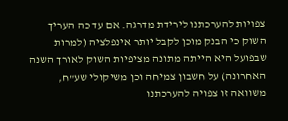צפויות להערכתנו לירידת מדרגה. אם עד כה העריך השוק כי הבנק מוכן לקבל יותר אינפלציה (למרות שבפועל היא הייתה מתונה מציפיות השוק לאורך השנה האחרונה) על חשבון צמיחה וכן משיקולי שע"ח, משוואה זו צפויה להערכתנו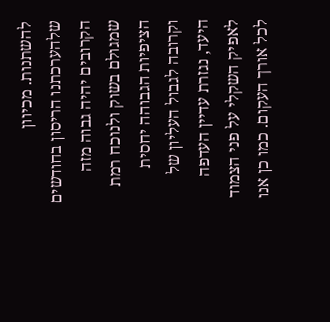להשתנות. מכיוון שלהערכתנו הריסון בחודשים הקרובים יהיה גבוה מזה שמגולם בשוק ולנוכח רמת הציפיות הגבוהה יחסית וקרובה לגבול העליון של היעד, נגזרת עדיין העדפה לאפיק השקלי על פני הצמוד לכל אורך העקום. כמו כן אנו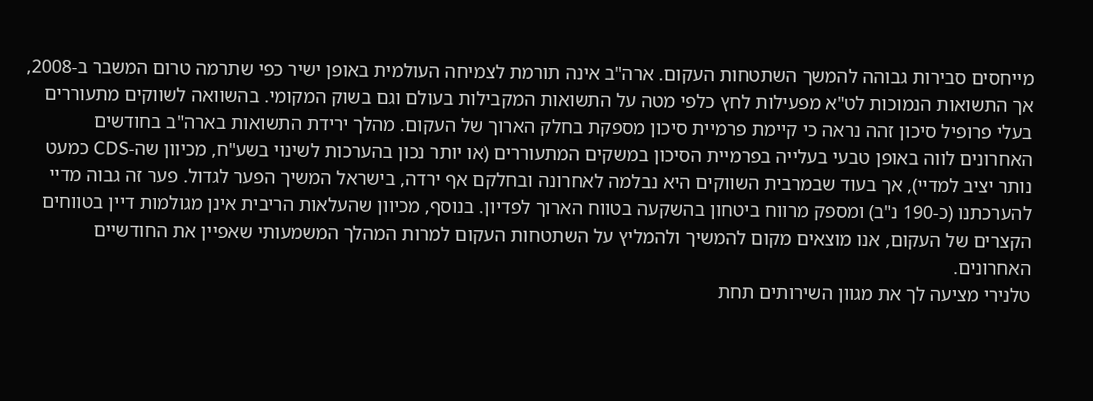מייחסים סבירות גבוהה להמשך השתטחות העקום. ארה"ב אינה תורמת לצמיחה העולמית באופן ישיר כפי שתרמה טרום המשבר ב-2008, אך התשואות הנמוכות לט"א מפעילות לחץ כלפי מטה על התשואות המקבילות בעולם וגם בשוק המקומי. בהשוואה לשווקים מתעוררים בעלי פרופיל סיכון זהה נראה כי קיימת פרמיית סיכון מספקת בחלק הארוך של העקום. מהלך ירידת התשואות בארה"ב בחודשים האחרונים לווה באופן טבעי בעלייה בפרמיית הסיכון במשקים המתעוררים (או יותר נכון בהערכות לשינוי בשע"ח, מכיוון שה-CDS כמעט נותר יציב למדיי), אך בעוד שבמרבית השווקים היא נבלמה לאחרונה ובחלקם אף ירדה, בישראל המשיך הפער לגדול. פער זה גבוה מדיי להערכתנו (כ-190 נ"ב) ומספק מרווח ביטחון בהשקעה בטווח הארוך לפדיון. בנוסף, מכיוון שהעלאות הריבית אינן מגולמות דיין בטווחים הקצרים של העקום, אנו מוצאים מקום להמשיך ולהמליץ על השתטחות העקום למרות המהלך המשמעותי שאפיין את החודשיים האחרונים.
טלנירי מציעה לך את מגוון השירותים תחת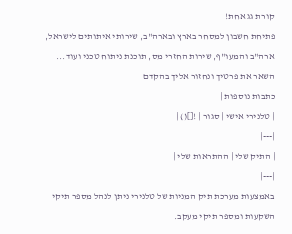קורת גג אחת!
פתיחת חשבון למסחר בארץ ובארה"ב, שירותי איתותים לישראל, ארה"ב והמעו"ף, שירות החזרי מס, תוכנת ניתוח טכני ועוד...
השאר את פרטיך ונחזור אליך בהקדם
כתבות נוספות |
| טלנירי אישי | סגור | ![]() |
|---|
| התיק שלי | ההתראות שלי |
|---|
באמצעות מערכת תיק המניות של טלנירי ניתן לנהל מספר תיקי השקעות ומספר תיקי מעקב.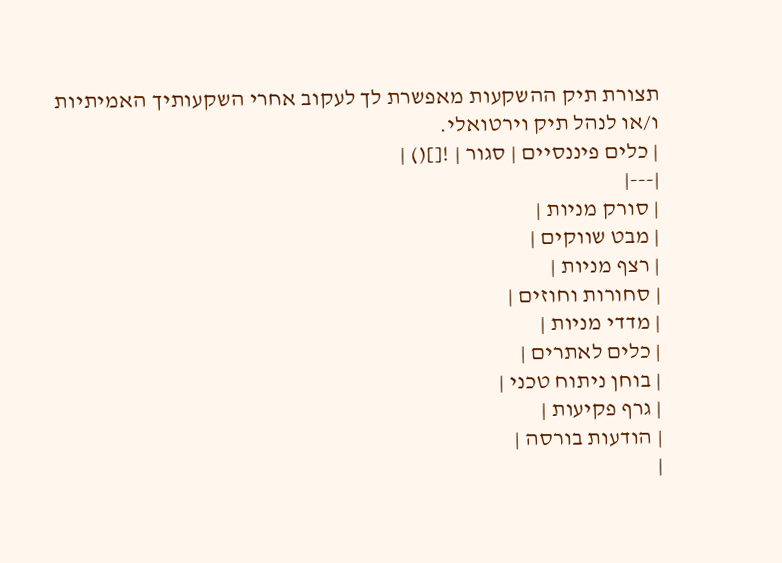תצורת תיק ההשקעות מאפשרת לך לעקוב אחרי השקעותיך האמיתיות ו/או לנהל תיק וירטואלי.
| כלים פיננסיים | סגור | ![]() |
|---|
| סורק מניות |
| מבט שווקים |
| רצף מניות |
| סחורות וחוזים |
| מדדי מניות |
| כלים לאתרים |
| בוחן ניתוח טכני |
| גרף פקיעות |
| הודעות בורסה |
|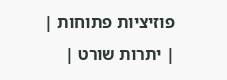פוזיציות פתוחות |
| יתרות שורט |